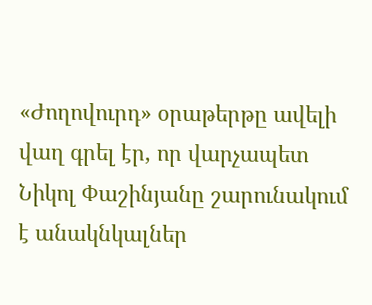«Ժողովուրդ» օրաթերթը ավելի վաղ գրել էր, որ վարչապետ Նիկոլ Փաշինյանը շարունակում է անակնկալներ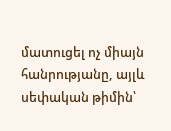մատուցել ոչ միայն հանրությանը, այլև սեփական թիմին՝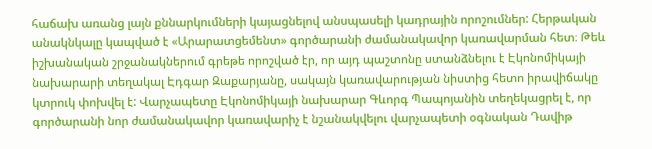հաճախ առանց լայն քննարկումների կայացնելով անսպասելի կադրային որոշումներ: Հերթական անակնկալը կապված է «Արարատցեմենտ» գործարանի ժամանակավոր կառավարման հետ։ Թեև իշխանական շրջանակներում գրեթե որոշված էր, որ այդ պաշտոնը ստանձնելու է Էկոնոմիկայի նախարարի տեղակալ Էդգար Զաքարյանը, սակայն կառավարության նիստից հետո իրավիճակը կտրուկ փոխվել է: Վարչապետը Էկոնոմիկայի նախարար Գևորգ Պապոյանին տեղեկացրել է, որ գործարանի նոր ժամանակավոր կառավարիչ է նշանակվելու վարչապետի օգնական Դավիթ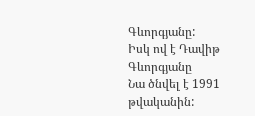Գևորգյանը:
Իսկ ով է Դավիթ Գևորգյանը
Նա ծնվել է 1991 թվականին: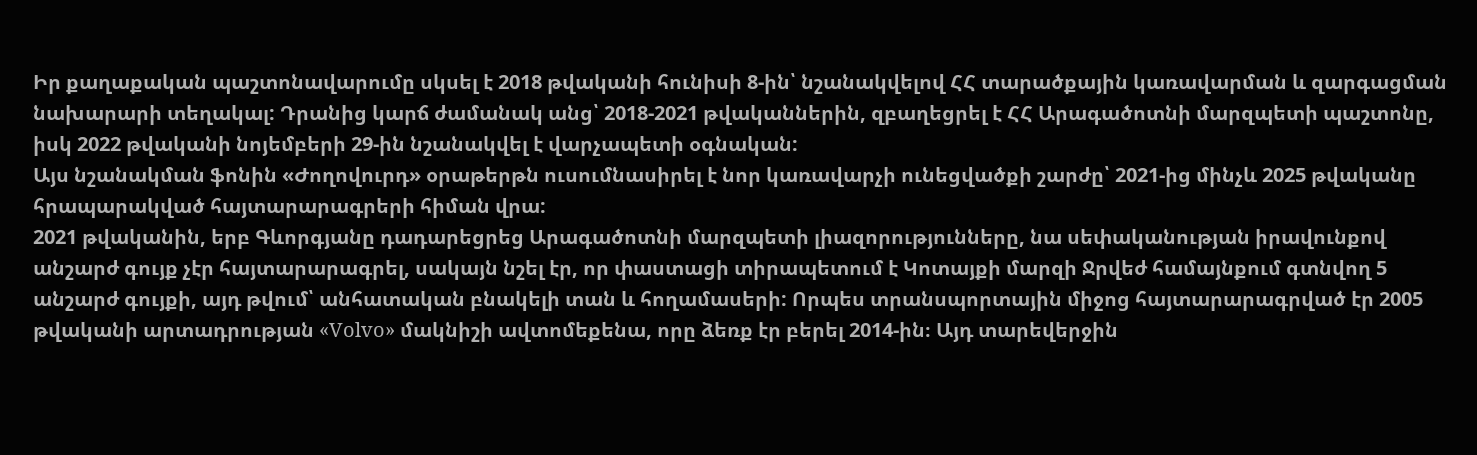Իր քաղաքական պաշտոնավարումը սկսել է 2018 թվականի հունիսի 8-ին՝ նշանակվելով ՀՀ տարածքային կառավարման և զարգացման նախարարի տեղակալ: Դրանից կարճ ժամանակ անց՝ 2018-2021 թվականներին, զբաղեցրել է ՀՀ Արագածոտնի մարզպետի պաշտոնը, իսկ 2022 թվականի նոյեմբերի 29-ին նշանակվել է վարչապետի օգնական:
Այս նշանակման ֆոնին «Ժողովուրդ» օրաթերթն ուսումնասիրել է նոր կառավարչի ունեցվածքի շարժը՝ 2021-ից մինչև 2025 թվականը հրապարակված հայտարարագրերի հիման վրա:
2021 թվականին, երբ Գևորգյանը դադարեցրեց Արագածոտնի մարզպետի լիազորությունները, նա սեփականության իրավունքով անշարժ գույք չէր հայտարարագրել, սակայն նշել էր, որ փաստացի տիրապետում է Կոտայքի մարզի Ջրվեժ համայնքում գտնվող 5 անշարժ գույքի, այդ թվում՝ անհատական բնակելի տան և հողամասերի: Որպես տրանսպորտային միջոց հայտարարագրված էր 2005 թվականի արտադրության «Volvo» մակնիշի ավտոմեքենա, որը ձեռք էր բերել 2014-ին։ Այդ տարեվերջին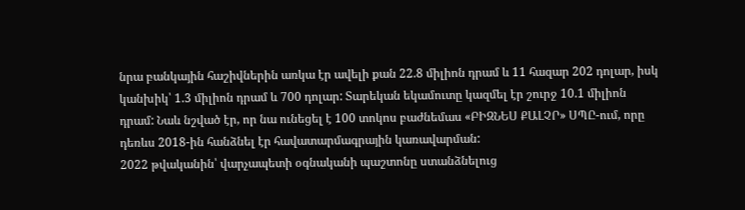նրա բանկային հաշիվներին առկա էր ավելի քան 22.8 միլիոն դրամ և 11 հազար 202 դոլար, իսկ կանխիկ՝ 1.3 միլիոն դրամ և 700 դոլար: Տարեկան եկամուտը կազմել էր շուրջ 10.1 միլիոն դրամ: Նաև նշված էր, որ նա ունեցել է 100 տոկոս բաժնեմաս «ԲԻԶՆԵՍ ՔԱԼՉՐ» ՍՊԸ-ում, որը դեռևս 2018-ին հանձնել էր հավատարմագրային կառավարման:
2022 թվականին՝ վարչապետի օգնականի պաշտոնը ստանձնելուց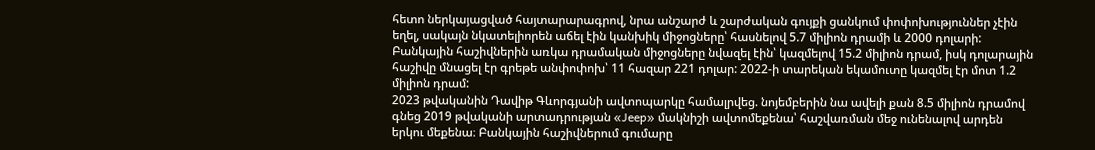հետո ներկայացված հայտարարագրով, նրա անշարժ և շարժական գույքի ցանկում փոփոխություններ չէին եղել, սակայն նկատելիորեն աճել էին կանխիկ միջոցները՝ հասնելով 5.7 միլիոն դրամի և 2000 դոլարի: Բանկային հաշիվներին առկա դրամական միջոցները նվազել էին՝ կազմելով 15.2 միլիոն դրամ, իսկ դոլարային հաշիվը մնացել էր գրեթե անփոփոխ՝ 11 հազար 221 դոլար: 2022-ի տարեկան եկամուտը կազմել էր մոտ 1.2 միլիոն դրամ:
2023 թվականին Դավիթ Գևորգյանի ավտոպարկը համալրվեց. նոյեմբերին նա ավելի քան 8.5 միլիոն դրամով գնեց 2019 թվականի արտադրության «Jeep» մակնիշի ավտոմեքենա՝ հաշվառման մեջ ունենալով արդեն երկու մեքենա։ Բանկային հաշիվներում գումարը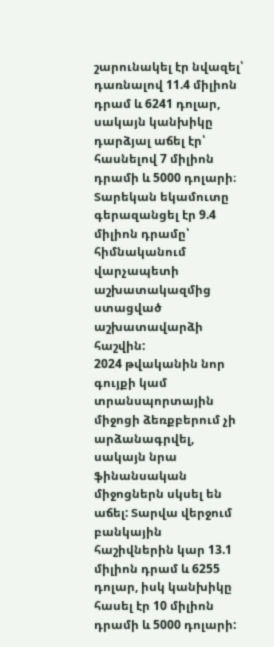շարունակել էր նվազել՝ դառնալով 11.4 միլիոն դրամ և 6241 դոլար, սակայն կանխիկը դարձյալ աճել էր՝ հասնելով 7 միլիոն դրամի և 5000 դոլարի։ Տարեկան եկամուտը գերազանցել էր 9.4 միլիոն դրամը՝ հիմնականում վարչապետի աշխատակազմից ստացված աշխատավարձի հաշվին:
2024 թվականին նոր գույքի կամ տրանսպորտային միջոցի ձեռքբերում չի արձանագրվել, սակայն նրա ֆինանսական միջոցներն սկսել են աճել: Տարվա վերջում բանկային հաշիվներին կար 13.1 միլիոն դրամ և 6255 դոլար, իսկ կանխիկը հասել էր 10 միլիոն դրամի և 5000 դոլարի: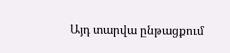Այդ տարվա ընթացքում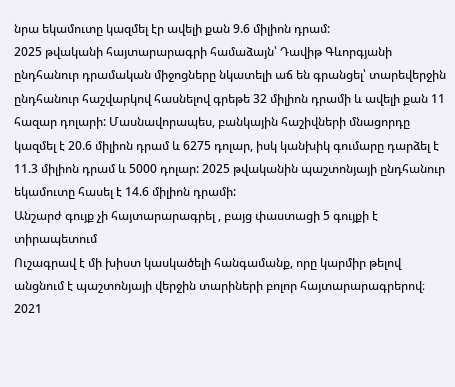նրա եկամուտը կազմել էր ավելի քան 9.6 միլիոն դրամ:
2025 թվականի հայտարարագրի համաձայն՝ Դավիթ Գևորգյանի ընդհանուր դրամական միջոցները նկատելի աճ են գրանցել՝ տարեվերջին ընդհանուր հաշվարկով հասնելով գրեթե 32 միլիոն դրամի և ավելի քան 11 հազար դոլարի: Մասնավորապես, բանկային հաշիվների մնացորդը կազմել է 20.6 միլիոն դրամ և 6275 դոլար, իսկ կանխիկ գումարը դարձել է 11.3 միլիոն դրամ և 5000 դոլար: 2025 թվականին պաշտոնյայի ընդհանուր եկամուտը հասել է 14.6 միլիոն դրամի:
Անշարժ գույք չի հայտարարագրել , բայց փաստացի 5 գույքի է տիրապետում
Ուշագրավ է մի խիստ կասկածելի հանգամանք, որը կարմիր թելով անցնում է պաշտոնյայի վերջին տարիների բոլոր հայտարարագրերով։ 2021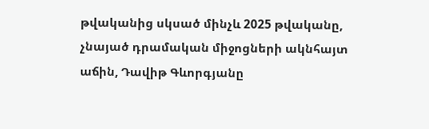թվականից սկսած մինչև 2025 թվականը, չնայած դրամական միջոցների ակնհայտ աճին, Դավիթ Գևորգյանը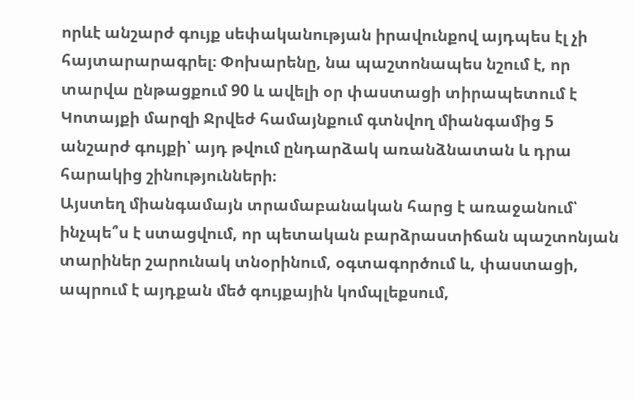որևէ անշարժ գույք սեփականության իրավունքով այդպես էլ չի հայտարարագրել։ Փոխարենը, նա պաշտոնապես նշում է, որ տարվա ընթացքում 90 և ավելի օր փաստացի տիրապետում է Կոտայքի մարզի Ջրվեժ համայնքում գտնվող միանգամից 5 անշարժ գույքի՝ այդ թվում ընդարձակ առանձնատան և դրա հարակից շինությունների։
Այստեղ միանգամայն տրամաբանական հարց է առաջանում՝ ինչպե՞ս է ստացվում, որ պետական բարձրաստիճան պաշտոնյան տարիներ շարունակ տնօրինում, օգտագործում և, փաստացի, ապրում է այդքան մեծ գույքային կոմպլեքսում,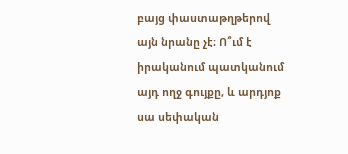բայց փաստաթղթերով այն նրանը չէ։ Ո՞ւմ է իրականում պատկանում այդ ողջ գույքը, և արդյոք սա սեփական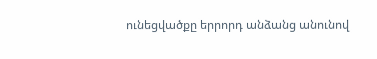ունեցվածքը երրորդ անձանց անունով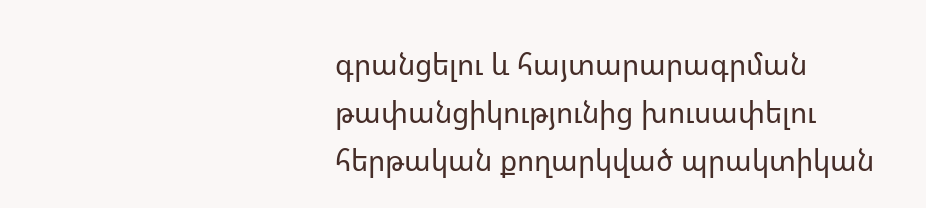գրանցելու և հայտարարագրման թափանցիկությունից խուսափելու հերթական քողարկված պրակտիկան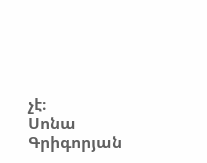չէ։
Սոնա Գրիգորյան